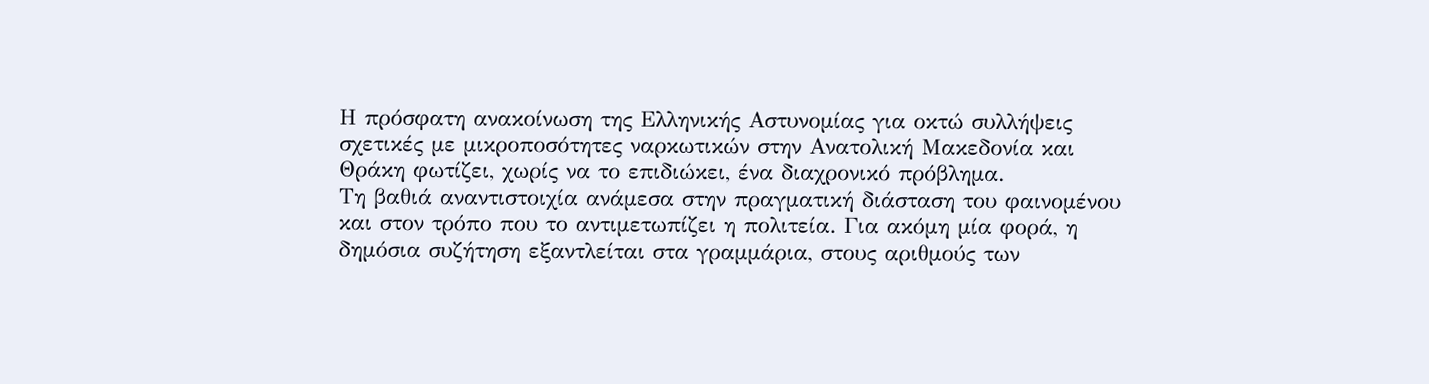Η πρόσφατη ανακοίνωση της Ελληνικής Αστυνομίας για οκτώ συλλήψεις σχετικές με μικροποσότητες ναρκωτικών στην Ανατολική Μακεδονία και Θράκη φωτίζει, χωρίς να το επιδιώκει, ένα διαχρονικό πρόβλημα.
Τη βαθιά αναντιστοιχία ανάμεσα στην πραγματική διάσταση του φαινομένου και στον τρόπο που το αντιμετωπίζει η πολιτεία. Για ακόμη μία φορά, η δημόσια συζήτηση εξαντλείται στα γραμμάρια, στους αριθμούς των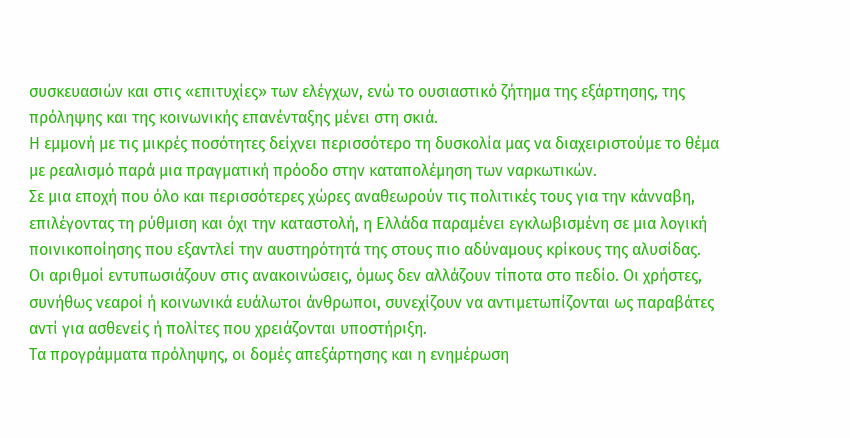συσκευασιών και στις «επιτυχίες» των ελέγχων, ενώ το ουσιαστικό ζήτημα της εξάρτησης, της πρόληψης και της κοινωνικής επανένταξης μένει στη σκιά.
Η εμμονή με τις μικρές ποσότητες δείχνει περισσότερο τη δυσκολία μας να διαχειριστούμε το θέμα με ρεαλισμό παρά μια πραγματική πρόοδο στην καταπολέμηση των ναρκωτικών.
Σε μια εποχή που όλο και περισσότερες χώρες αναθεωρούν τις πολιτικές τους για την κάνναβη, επιλέγοντας τη ρύθμιση και όχι την καταστολή, η Ελλάδα παραμένει εγκλωβισμένη σε μια λογική ποινικοποίησης που εξαντλεί την αυστηρότητά της στους πιο αδύναμους κρίκους της αλυσίδας.
Οι αριθμοί εντυπωσιάζουν στις ανακοινώσεις, όμως δεν αλλάζουν τίποτα στο πεδίο. Οι χρήστες, συνήθως νεαροί ή κοινωνικά ευάλωτοι άνθρωποι, συνεχίζουν να αντιμετωπίζονται ως παραβάτες αντί για ασθενείς ή πολίτες που χρειάζονται υποστήριξη.
Τα προγράμματα πρόληψης, οι δομές απεξάρτησης και η ενημέρωση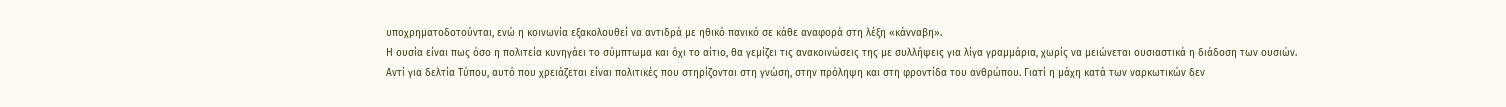υποχρηματοδοτούνται, ενώ η κοινωνία εξακολουθεί να αντιδρά με ηθικό πανικό σε κάθε αναφορά στη λέξη «κάνναβη».
Η ουσία είναι πως όσο η πολιτεία κυνηγάει το σύμπτωμα και όχι το αίτιο, θα γεμίζει τις ανακοινώσεις της με συλλήψεις για λίγα γραμμάρια, χωρίς να μειώνεται ουσιαστικά η διάδοση των ουσιών.
Αντί για δελτία Τύπου, αυτό που χρειάζεται είναι πολιτικές που στηρίζονται στη γνώση, στην πρόληψη και στη φροντίδα του ανθρώπου. Γιατί η μάχη κατά των ναρκωτικών δεν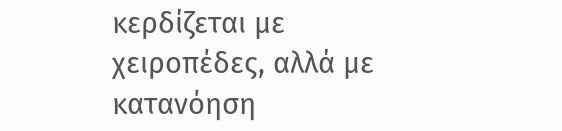κερδίζεται με χειροπέδες, αλλά με κατανόηση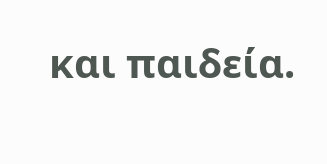και παιδεία.